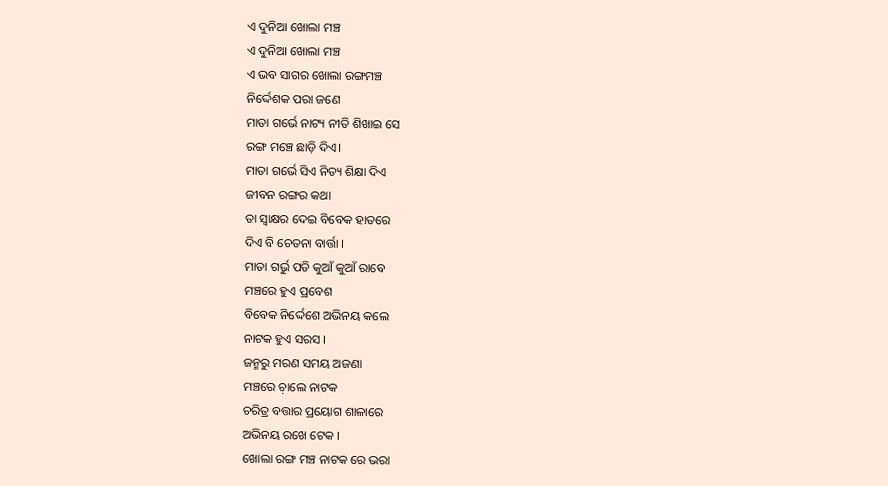ଏ ଦୁନିଆ ଖୋଲା ମଞ୍ଚ
ଏ ଦୁନିଆ ଖୋଲା ମଞ୍ଚ
ଏ ଭବ ସାଗର ଖୋଲା ରଙ୍ଗମଞ୍ଚ
ନିର୍ଦ୍ଦେଶକ ପରା ଜଣେ
ମାତା ଗର୍ଭେ ନାଟ୍ୟ ନୀତି ଶିଖାଇ ସେ
ରଙ୍ଗ ମଞ୍ଚେ ଛାଡ଼ି ଦିଏ।
ମାତା ଗର୍ଭେ ସିଏ ନିତ୍ୟ ଶିକ୍ଷା ଦିଏ
ଜୀବନ ରଙ୍ଗର କଥା
ତା ସ୍ବାକ୍ଷର ଦେଇ ବିବେକ ହାତରେ
ଦିଏ ବି ଚେତନା ବାର୍ତ୍ତା ।
ମାତା ଗର୍ଭୁ ପଡି କୁଆଁ କୁଆଁ ରାବେ
ମଞ୍ଚରେ ହୁଏ ପ୍ରବେଶ
ବିବେକ ନିର୍ଦ୍ଦେଶେ ଅଭିନୟ କଲେ
ନାଟକ ହୁଏ ସରସ ।
ଜନ୍ମରୁ ମରଣ ସମୟ ଅଜଣା
ମଞ୍ଚରେ ଚ଼ାଲେ ନାଟକ
ଚରିତ୍ର ବତ୍ତାର ପ୍ରୟୋଗ ଶାଳାରେ
ଅଭିନୟ ରଖେ ଟେକ ।
ଖୋଲା ରଙ୍ଗ ମଞ୍ଚ ନାଟକ ରେ ଭରା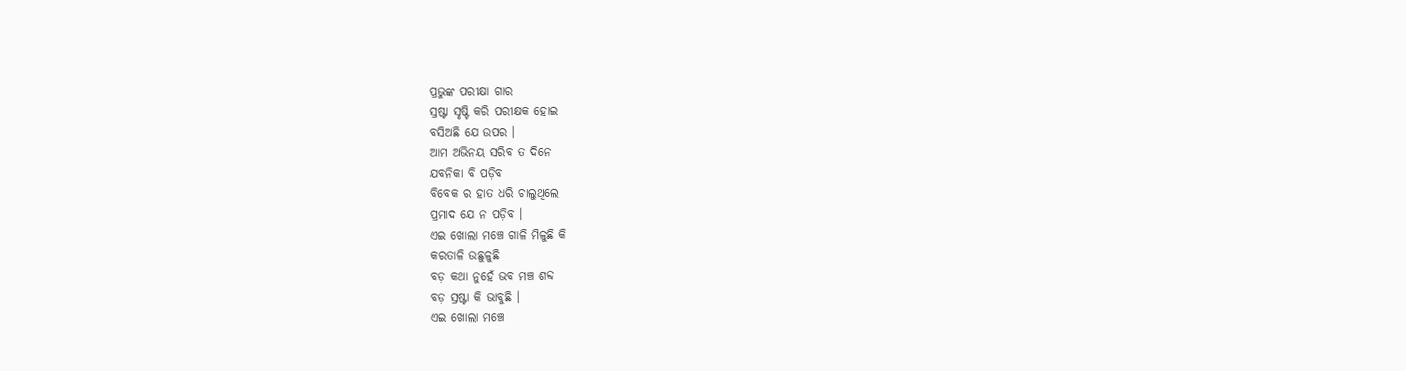ପ୍ରଭୁଙ୍କ ପରୀକ୍ଷା ଗାର
ସ୍ରଷ୍ଟା ସୃଷ୍ଟି କରି ପରୀକ୍ଷକ ହୋଇ
ବସିଅଛି ଯେ ଉପର ।
ଆମ ଅଭିନୟ ସରିବ ତ ଦିନେ
ଯବନିକା ବି ପଡ଼ିବ
ବିବେକ ର ହାତ ଧରି ଚାଲୁଥିଲେ
ପ୍ରମାଦ ଯେ ନ ପଡ଼ିବ ।
ଏଇ ଖୋଲା ମଞ୍ଚେ ଗାଳି ମିଳୁଛି କି
କରତାଳି ଉଛୁଳୁଛି
ବଡ଼ କଥା ନୁହେଁ ଭବ ମଞ୍ଚ ଶବ୍ଦ
ବଡ଼ ସ୍ରଷ୍ଟା କି ଭାବୁଛି ।
ଏଇ ଖୋଲା ମଞ୍ଚେ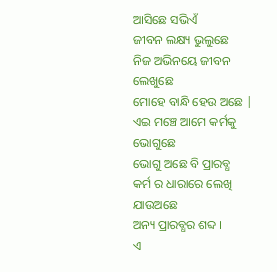ଆସିଛେ ସଭିଏଁ
ଜୀବନ ଲକ୍ଷ୍ୟ ଭୁଲୁଛେ
ନିଜ ଅଭିନୟେ ଜୀବନ ଲେଖୁଛେ
ମୋହେ ବାନ୍ଧି ହେଉ ଅଛେ |
ଏଇ ମଞ୍ଚେ ଆମେ କର୍ମକୁ ଭୋଗୁଛେ
ଭୋଗୁ ଅଛେ ବି ପ୍ରାରବ୍ଧ
କର୍ମ ର ଧାରାରେ ଲେଖି ଯାଉଅଛେ
ଅନ୍ୟ ପ୍ରାରବ୍ଧର ଶବ୍ଦ ।
ଏ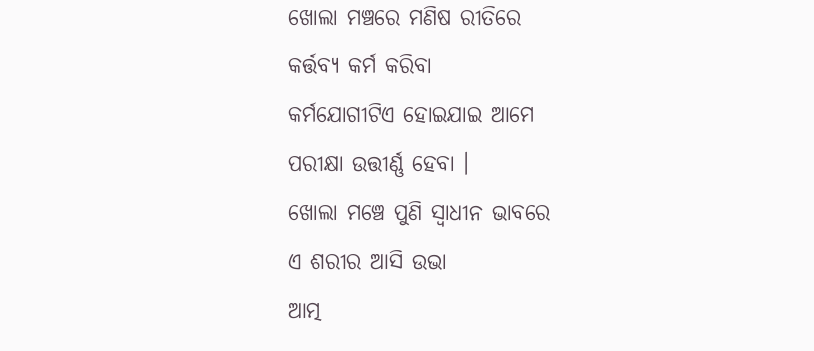ଖୋଲା ମଞ୍ଚରେ ମଣିଷ ରୀତିରେ
କର୍ତ୍ତବ୍ୟ କର୍ମ କରିବା
କର୍ମଯୋଗୀଟିଏ ହୋଇଯାଇ ଆମେ
ପରୀକ୍ଷା ଉତ୍ତୀର୍ଣ୍ଣ ହେବା ।
ଖୋଲା ମଞ୍ଚେ ପୁଣି ସ୍ୱାଧୀନ ଭାବରେ
ଏ ଶରୀର ଆସି ଉଭା
ଆତ୍ମ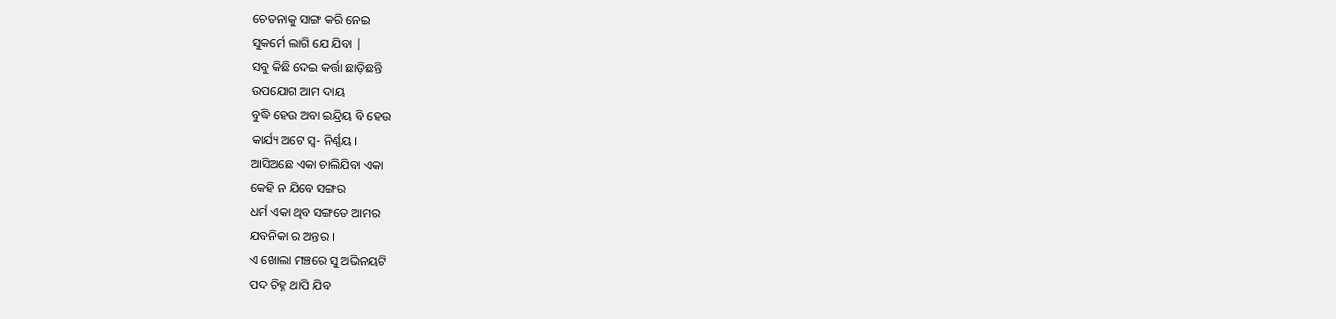ଚେତନାକୁ ସାଙ୍ଗ କରି ନେଇ
ସୁକର୍ମେ ଲାଗି ଯେ ଯିବା |
ସବୁ କିଛି ଦେଇ କର୍ତ୍ତା ଛାଡ଼ିଛନ୍ତି
ଉପଯୋଗ ଆମ ଦାୟ
ବୁଦ୍ଧି ହେଉ ଅବା ଇନ୍ଦ୍ରିୟ ବି ହେଉ
କାର୍ଯ୍ୟ ଅଟେ ସ୍ୱ- ନିର୍ଣ୍ଣୟ ।
ଆସିଅଛେ ଏକା ଚାଲିଯିବା ଏକା
କେହି ନ ଯିବେ ସଙ୍ଗର
ଧର୍ମ ଏକା ଥିବ ସଙ୍ଗତେ ଆମର
ଯବନିକା ର ଅନ୍ତର ।
ଏ ଖୋଲା ମଞ୍ଚରେ ସୁ ଅଭିନୟଟି
ପଦ ଚିହ୍ନ ଥାପି ଯିବ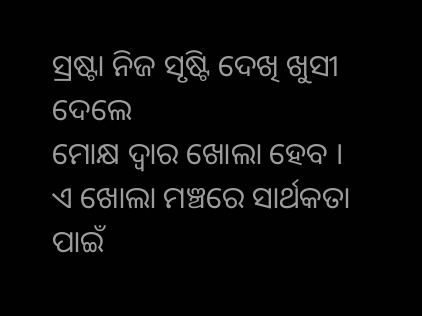ସ୍ରଷ୍ଟା ନିଜ ସୃଷ୍ଟି ଦେଖି ଖୁସୀ ଦେଲେ
ମୋକ୍ଷ ଦ୍ଵାର ଖୋଲା ହେବ ।
ଏ ଖୋଲା ମଞ୍ଚରେ ସାର୍ଥକତା ପାଇଁ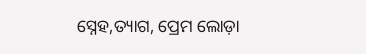ସ୍ନେହ,ତ୍ୟାଗ, ପ୍ରେମ ଲୋଡ଼ା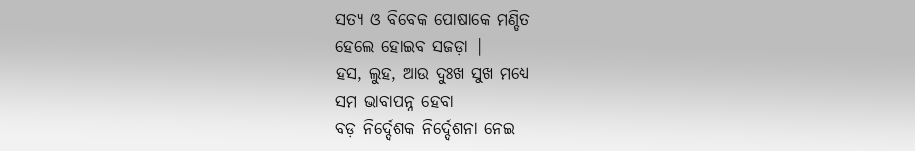ସତ୍ୟ ଓ ବିବେକ ପୋଷାକେ ମଣ୍ଡିତ
ହେଲେ ହୋଇବ ସଜଡ଼ା |
ହସ, ଲୁହ, ଆଉ ଦୁଃଖ ସୁଖ ମଧ୍ୟେ
ସମ ଭାବାପନ୍ନ ହେବା
ବଡ଼ ନିର୍ଦ୍ଦେଶକ ନିର୍ଦ୍ଦେଶନା ନେଇ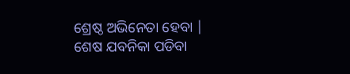ଶ୍ରେଷ୍ଠ ଅଭିନେତା ହେବା |
ଶେଷ ଯବନିକା ପଡିବା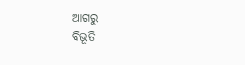ଆଗରୁ
ବିଭୂତି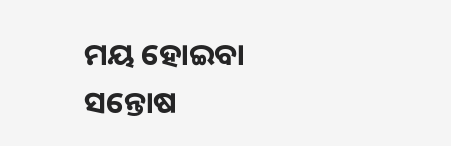ମୟ ହୋଇବା
ସନ୍ତୋଷ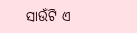ସାଉଁଟି ଏ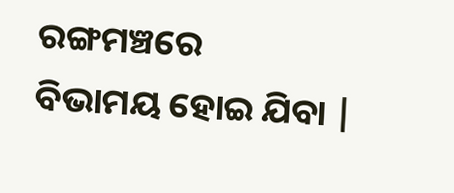ରଙ୍ଗମଞ୍ଚରେ
ବିଭାମୟ ହୋଇ ଯିବା |